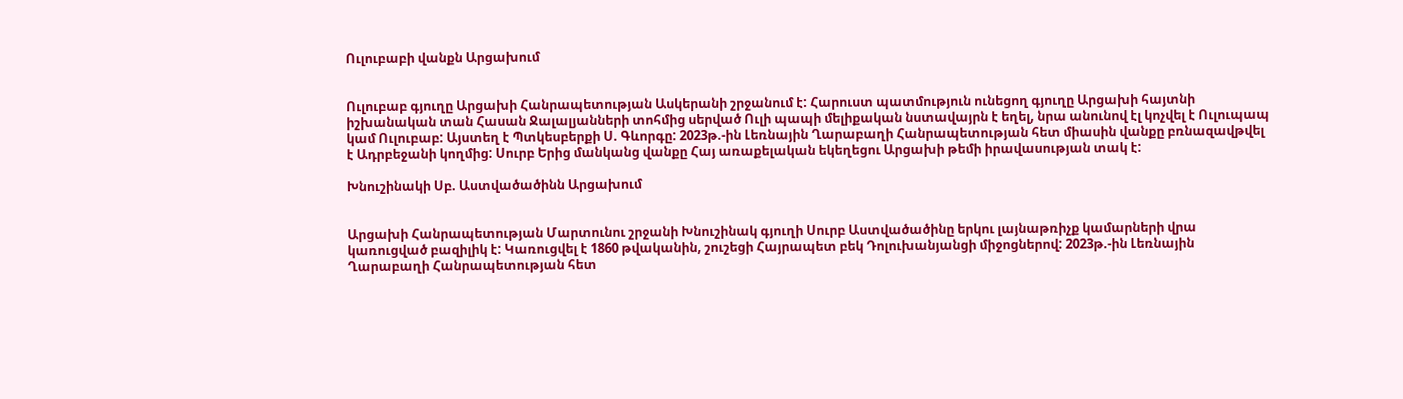Ուլուբաբի վանքն Արցախում


Ուլուբաբ գյուղը Արցախի Հանրապետության Ասկերանի շրջանում է: Հարուստ պատմություն ունեցող գյուղը Արցախի հայտնի իշխանական տան Հասան Ջալալյանների տոհմից սերված Ուլի պապի մելիքական նստավայրն է եղել, նրա անունով էլ կոչվել է Ուլուպապ կամ Ուլուբաբ: Այստեղ է Պտկեսբերքի Ս. Գևորգը: 2023թ.-ին Լեռնային Ղարաբաղի Հանրապետության հետ միասին վանքը բռնազավթվել է Ադրբեջանի կողմից: Սուրբ Երից մանկանց վանքը Հայ առաքելական եկեղեցու Արցախի թեմի իրավասության տակ է:

Խնուշինակի Սբ. Աստվածածինն Արցախում


Արցախի Հանրապետության Մարտունու շրջանի Խնուշինակ գյուղի Սուրբ Աստվածածինը երկու լայնաթռիչք կամարների վրա կառուցված բազիլիկ է: Կառուցվել է 1860 թվականին, շուշեցի Հայրապետ բեկ Դոլուխանյանցի միջոցներով: 2023թ.-ին Լեռնային Ղարաբաղի Հանրապետության հետ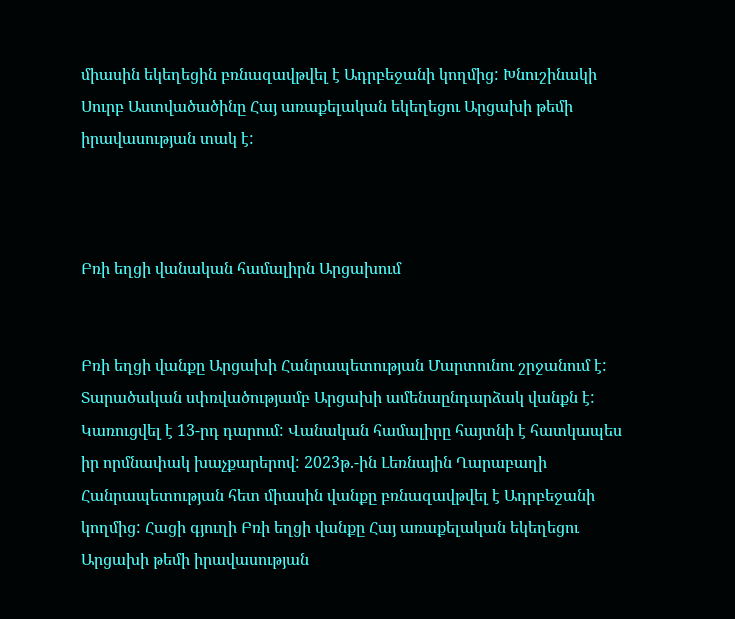միասին եկեղեցին բռնազավթվել է Ադրբեջանի կողմից: Խնուշինակի Սուրբ Աստվածածինը Հայ առաքելական եկեղեցու Արցախի թեմի իրավասության տակ է:



Բռի եղցի վանական համալիրն Արցախում


Բռի եղցի վանքը Արցախի Հանրապետության Մարտունու շրջանում է: Տարածական սփռվածությամբ Արցախի ամենաընդարձակ վանքն է: Կառուցվել է 13-րդ դարում: Վանական համալիրը հայտնի է հատկապես իր որմնափակ խաչքարերով: 2023թ.-ին Լեռնային Ղարաբաղի Հանրապետության հետ միասին վանքը բռնազավթվել է Ադրբեջանի կողմից: Հացի գյուղի Բռի եղցի վանքը Հայ առաքելական եկեղեցու Արցախի թեմի իրավասության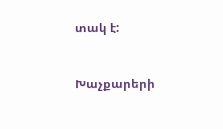տակ է:



Խաչքարերի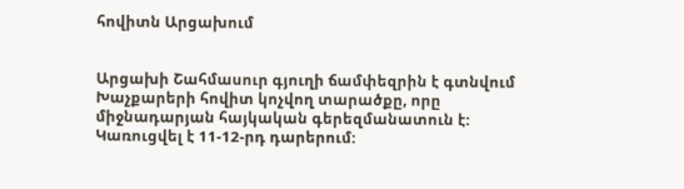հովիտն Արցախում


Արցախի Շահմասուր գյուղի ճամփեզրին է գտնվում Խաչքարերի հովիտ կոչվող տարածքը, որը միջնադարյան հայկական գերեզմանատուն է: Կառուցվել է 11-12-րդ դարերում: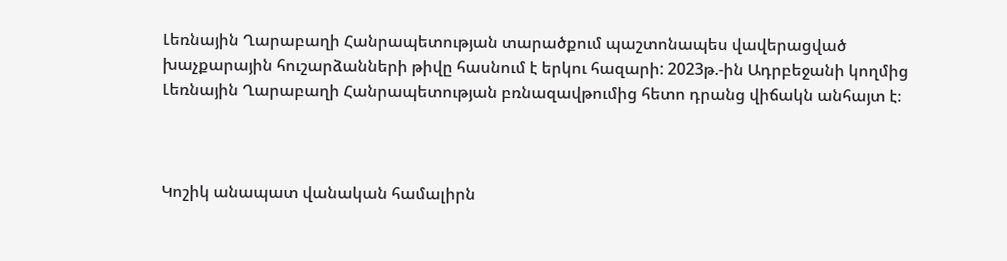Լեռնային Ղարաբաղի Հանրապետության տարածքում պաշտոնապես վավերացված խաչքարային հուշարձանների թիվը հասնում է երկու հազարի: 2023թ.-ին Ադրբեջանի կողմից Լեռնային Ղարաբաղի Հանրապետության բռնազավթումից հետո դրանց վիճակն անհայտ է։



Կոշիկ անապատ վանական համալիրն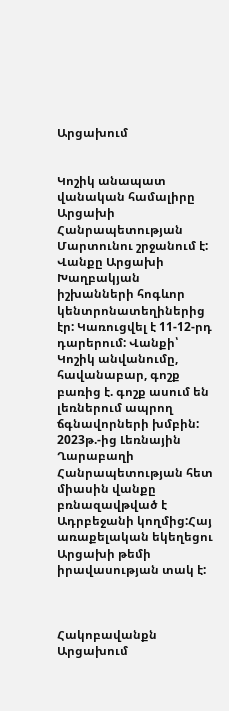Արցախում


Կոշիկ անապատ վանական համալիրը Արցախի Հանրապետության Մարտունու շրջանում է: Վանքը Արցախի Խաղբակյան իշխանների հոգևոր կենտրոնատեղիներից էր: Կառուցվել է 11-12-րդ դարերում: Վանքի՝ Կոշիկ անվանումը, հավանաբար, գոշք բառից է. գոշք ասում են լեռներում ապրող ճգնավորների խմբին: 2023թ.-ից Լեռնային Ղարաբաղի Հանրապետության հետ միասին վանքը բռնազավթված է Ադրբեջանի կողմից:Հայ առաքելական եկեղեցու Արցախի թեմի իրավասության տակ է:



Հակոբավանքն Արցախում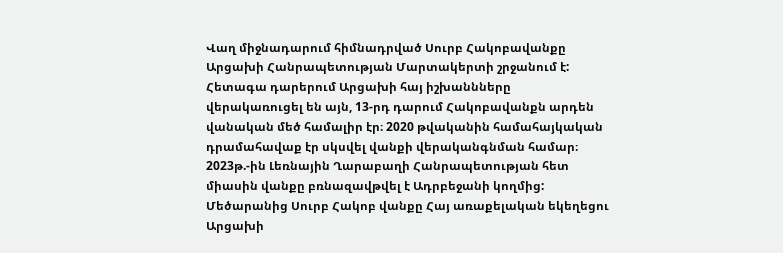Վաղ միջնադարում հիմնադրված Սուրբ Հակոբավանքը Արցախի Հանրապետության Մարտակերտի շրջանում է: Հետագա դարերում Արցախի հայ իշխաննները վերակառուցել են այն, 13-րդ դարում Հակոբավանքն արդեն վանական մեծ համալիր էր։ 2020 թվականին համահայկական դրամահավաք էր սկսվել վանքի վերականգնման համար։ 2023թ.-ին Լեռնային Ղարաբաղի Հանրապետության հետ միասին վանքը բռնազավթվել է Ադրբեջանի կողմից: Մեծարանից Սուրբ Հակոբ վանքը Հայ առաքելական եկեղեցու Արցախի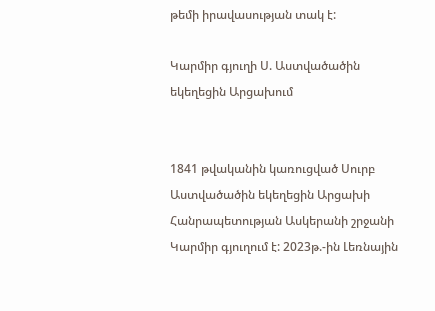թեմի իրավասության տակ է:

Կարմիր գյուղի Ս. Աստվածածին եկեղեցին Արցախում


1841 թվականին կառուցված Սուրբ Աստվածածին եկեղեցին Արցախի Հանրապետության Ասկերանի շրջանի Կարմիր գյուղում է: 2023թ.-ին Լեռնային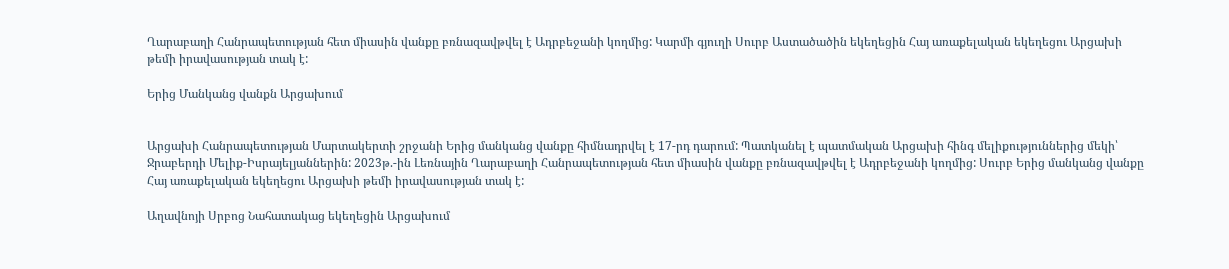Ղարաբաղի Հանրապետության հետ միասին վանքը բռնազավթվել է Ադրբեջանի կողմից: Կարմի գյուղի Սուրբ Աստածածին եկեղեցին Հայ առաքելական եկեղեցու Արցախի թեմի իրավասության տակ է:

Երից Մանկանց վանքն Արցախում


Արցախի Հանրապետության Մարտակերտի շրջանի Երից մանկանց վանքը հիմնադրվել է 17-րդ դարում: Պատկանել է պատմական Արցախի հինգ մելիքություններից մեկի՝ Ջրաբերդի Մելիք-Իսրայելյաններին: 2023թ.-ին Լեռնային Ղարաբաղի Հանրապետության հետ միասին վանքը բռնազավթվել է Ադրբեջանի կողմից: Սուրբ Երից մանկանց վանքը Հայ առաքելական եկեղեցու Արցախի թեմի իրավասության տակ է:

Աղավնոյի Սրբոց Նահատակաց եկեղեցին Արցախում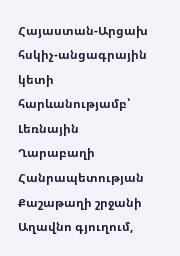Հայաստան-Արցախ հսկիչ-անցագրային կետի հարևանությամբ՝ Լեռնային Ղարաբաղի Հանրապետության Քաշաթաղի շրջանի Աղավնո գյուղում,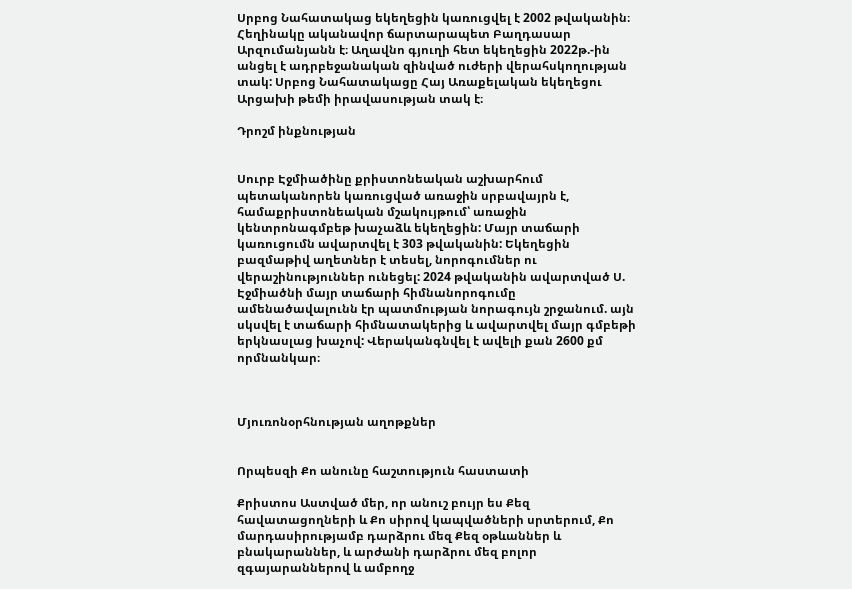Սրբոց Նահատակաց եկեղեցին կառուցվել է 2002 թվականին։ Հեղինակը ականավոր ճարտարապետ Բաղդասար Արզումանյանն է։ Աղավնո գյուղի հետ եկեղեցին 2022թ.-ին անցել է ադրբեջանական զինված ուժերի վերահսկողության տակ: Սրբոց Նահատակացը Հայ Առաքելական եկեղեցու Արցախի թեմի իրավասության տակ է։

Դրոշմ ինքնության


Սուրբ Էջմիածինը քրիստոնեական աշխարհում պետականորեն կառուցված առաջին սրբավայրն է, համաքրիստոնեական մշակույթում՝ առաջին կենտրոնագմբեթ խաչաձև եկեղեցին: Մայր տաճարի կառուցումն ավարտվել է 303 թվականին: Եկեղեցին բազմաթիվ աղետներ է տեսել, նորոգումներ ու վերաշինություններ ունեցել: 2024 թվականին ավարտված Ս. Էջմիածնի մայր տաճարի հիմնանորոգումը ամենածավալունն էր պատմության նորագույն շրջանում. այն սկսվել է տաճարի հիմնատակերից և ավարտվել մայր գմբեթի երկնասլաց խաչով: Վերականգնվել է ավելի քան 2600 քմ որմնանկար։



Մյուռոնօրհնության աղոթքներ


Որպեսզի Քո անունը հաշտություն հաստատի

Քրիստոս Աստված մեր, որ անուշ բույր ես Քեզ հավատացողների և Քո սիրով կապվածների սրտերում, Քո մարդասիրությամբ դարձրու մեզ Քեզ օթևաններ և բնակարաններ, և արժանի դարձրու մեզ բոլոր զգայարաններով և ամբողջ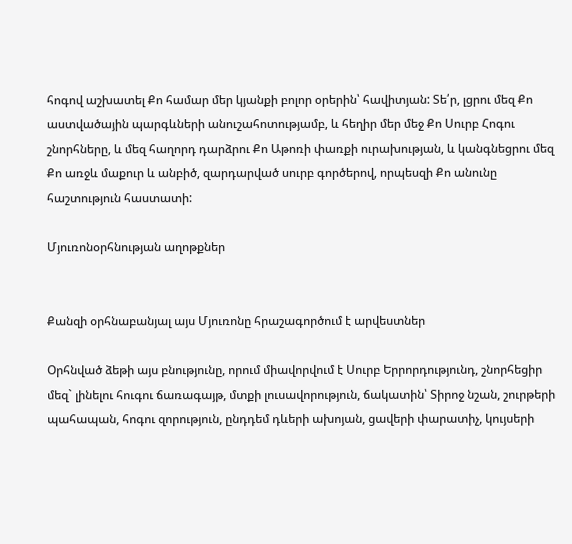հոգով աշխատել Քո համար մեր կյանքի բոլոր օրերին՝ հավիտյան: Տե՛ր, լցրու մեզ Քո աստվածային պարգևների անուշահոտությամբ, և հեղիր մեր մեջ Քո Սուրբ Հոգու շնորհները, և մեզ հաղորդ դարձրու Քո Աթոռի փառքի ուրախության, և կանգնեցրու մեզ Քո առջև մաքուր և անբիծ, զարդարված սուրբ գործերով, որպեսզի Քո անունը հաշտություն հաստատի:

Մյուռոնօրհնության աղոթքներ


Քանզի օրհնաբանյալ այս Մյուռոնը հրաշագործում է արվեստներ

Օրհնված ձեթի այս բնությունը, որում միավորվում է Սուրբ Երրորդությունդ, շնորհեցիր մեզ` լինելու հուգու ճառագայթ, մտքի լուսավորություն, ճակատին՝ Տիրոջ նշան, շուրթերի պահապան, հոգու զորություն, ընդդեմ դևերի ախոյան, ցավերի փարատիչ, կույսերի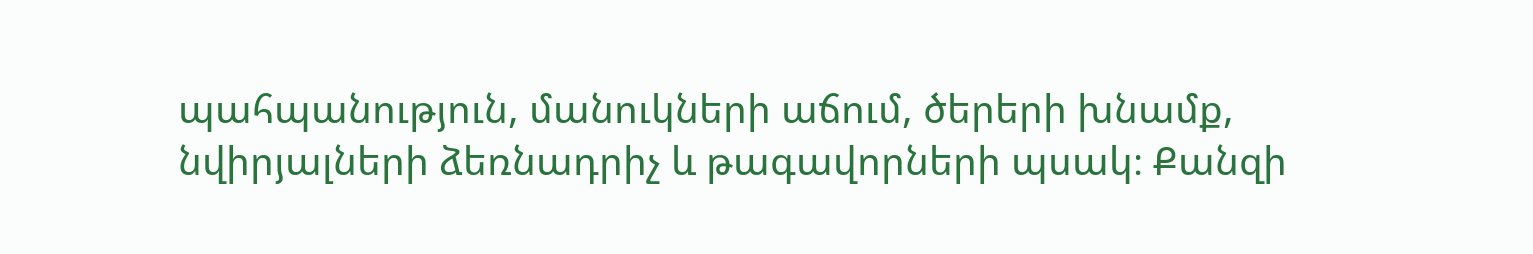պահպանություն, մանուկների աճում, ծերերի խնամք, նվիրյալների ձեռնադրիչ և թագավորների պսակ։ Քանզի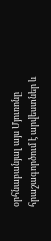օրհնաբանյալ այս Մյուռոնը հրաշագործում է արվեստներ և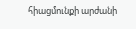հիացմունքի արժանի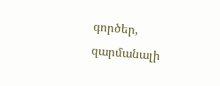գործեր, զարմանալի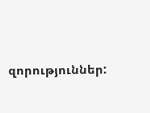զորություններ: